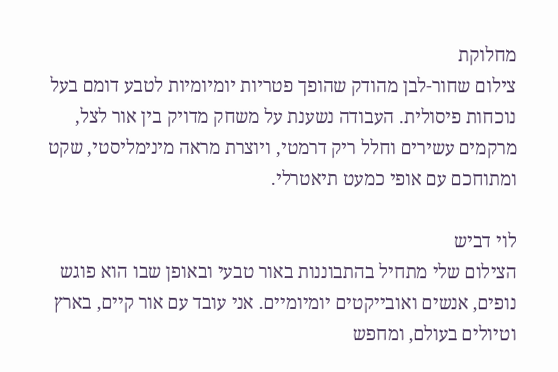מחלוקת
צילום שחור-לבן מהודק שהופך פטריות יומיומיות לטבע דומם בעל נוכחות פיסולית. העבודה נשענת על משחק מדויק בין אור לצל, מרקמים עשירים וחלל ריק דרמטי, ויוצרת מראה מינימליסטי, שקט ומתוחכם עם אופי כמעט תיאטרלי.

לוי דביש
הצילום שלי מתחיל בהתבוננות באור טבעי ובאופן שבו הוא פוגש נופים, אנשים ואובייקטים יומיומיים. אני עובד עם אור קיים, בארץ וטיולים בעולם, ומחפש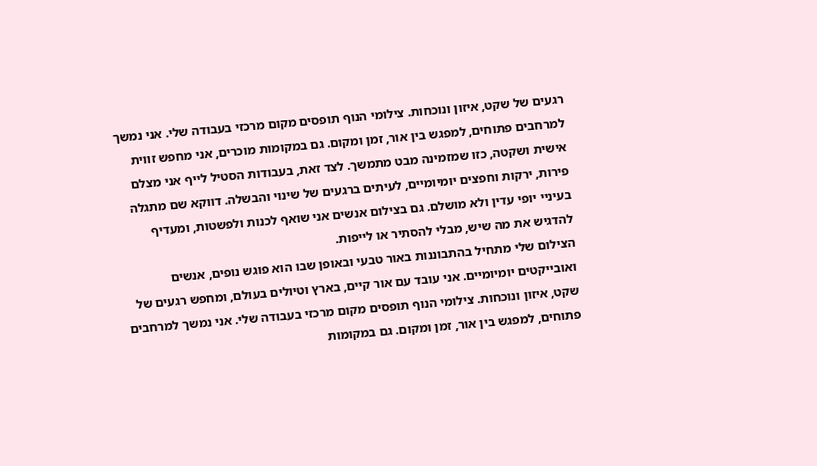רגעים של שקט, איזון ונוכחות. צילומי הנוף תופסים מקום מרכזי בעבודה שלי. אני נמשך למרחבים פתוחים, למפגש בין אור, זמן ומקום. גם במקומות מוכרים, אני מחפש זווית אישית ושקטה, כזו שמזמינה מבט מתמשך. לצד זאת, בעבודות הסטיל לייף אני מצלם פירות, ירקות וחפצים יומיומיים, לעיתים ברגעים של שינוי והבשלה. דווקא שם מתגלה בעיניי יופי עדין ולא מושלם. גם בצילום אנשים אני שואף לכנות ולפשטות, ומעדיף להדגיש את מה שיש, מבלי להסתיר או לייפות.
הצילום שלי מתחיל בהתבוננות באור טבעי ובאופן שבו הוא פוגש נופים, אנשים ואובייקטים יומיומיים. אני עובד עם אור קיים, בארץ וטיולים בעולם, ומחפש רגעים של שקט, איזון ונוכחות. צילומי הנוף תופסים מקום מרכזי בעבודה שלי. אני נמשך למרחבים פתוחים, למפגש בין אור, זמן ומקום. גם במקומות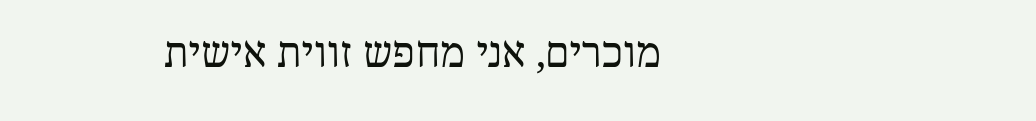מוכרים, אני מחפש זווית אישית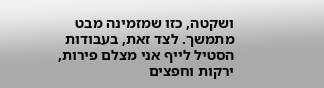ושקטה, כזו שמזמינה מבט מתמשך. לצד זאת, בעבודות הסטיל לייף אני מצלם פירות, ירקות וחפצים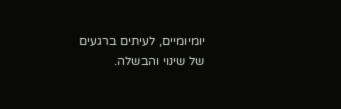יומיומיים, לעיתים ברגעים של שינוי והבשלה.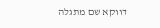דווקא שם מתגלה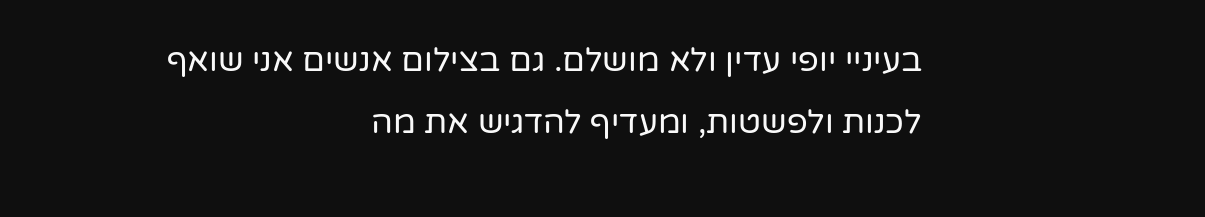בעיניי יופי עדין ולא מושלם. גם בצילום אנשים אני שואף לכנות ולפשטות, ומעדיף להדגיש את מה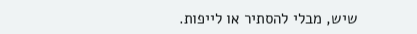שיש, מבלי להסתיר או לייפות.